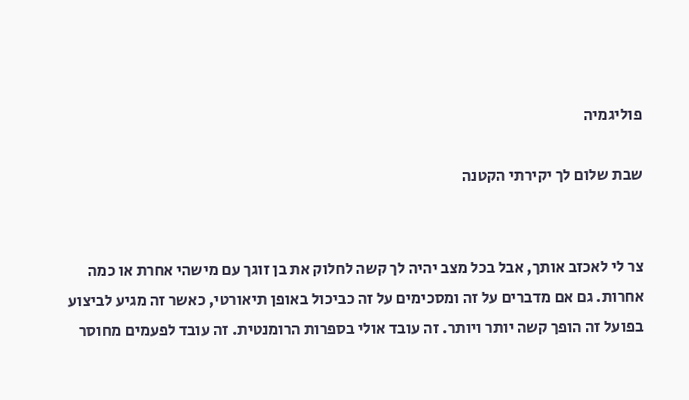פוליגמיה

שבת שלום לך יקירתי הקטנה


צר לי לאכזב אותך, אבל בכל מצב יהיה לך קשה לחלוק את בן זוגך עם מישהי אחרת או כמה אחרות. גם אם מדברים על זה ומסכימים על זה כביכול באופן תיאורטי, כאשר זה מגיע לביצוע בפועל זה הופך קשה יותר ויותר. זה עובד אולי בספרות הרומנטית. זה עובד לפעמים מחוסר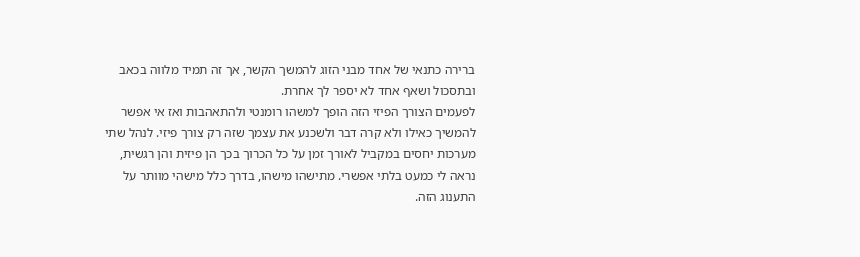ברירה כתנאי של אחד מבני הזוג להמשך הקשר, אך זה תמיד מלווה בכאב ובתסכול ושאף אחד לא יספר לך אחרת.
לפעמים הצורך הפיזי הזה הופך למשהו רומנטי ולהתאהבות ואז אי אפשר להמשיך כאילו ולא קרה דבר ולשכנע את עצמך שזה רק צורך פיזי. לנהל שתי מערכות יחסים במקביל לאורך זמן על כל הכרוך בכך הן פיזית והן רגשית, נראה לי כמעט בלתי אפשרי. מתישהו מישהו, בדרך כלל מישהי מוותר על התענוג הזה.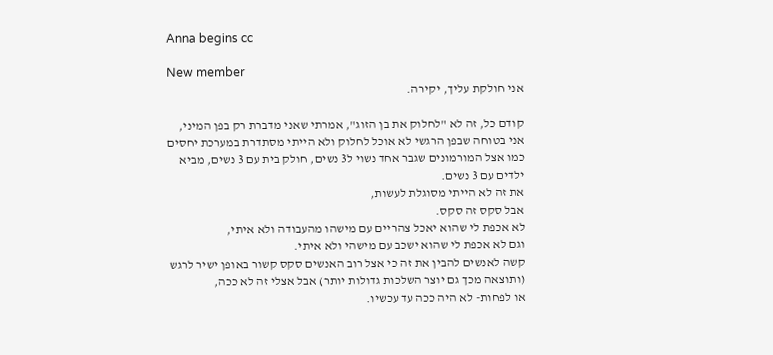Anna begins cc

New member
אני חולקת עליך, יקירה.

קודם כל, זה לא "לחלוק את בן הזוג", אמרתי שאני מדברת רק בפן המיני,
אני בטוחה שבפן הרגשי לא אוכל לחלוק ולא הייתי מסתדרת במערכת יחסים כמו אצל המורמונים שגבר אחד נשוי ל3 נשים, חולק בית עם 3 נשים, מביא ילדים עם 3 נשים.
את זה לא הייתי מסוגלת לעשות,
אבל סקס זה סקס.
לא אכפת לי שהוא יאכל צהריים עם מישהו מהעבודה ולא איתי,
וגם לא אכפת לי שהוא ישכב עם מישהי ולא איתי.
קשה לאנשים להבין את זה כי אצל רוב האנשים סקס קשור באופן ישיר לרגש (ותוצאה מכך גם יוצר השלכות גדולות יותר) אבל אצלי זה לא ככה,
או לפחות- לא היה ככה עד עכשיו.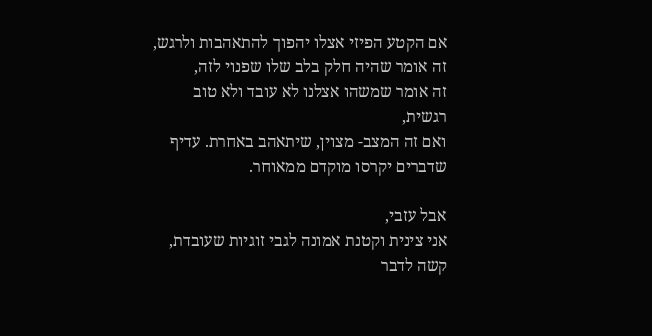אם הקטע הפיזי אצלו יהפוך להתאהבות ולרגש,
זה אומר שהיה חלק בלב שלו שפנוי לזה,
זה אומר שמשהו אצלנו לא עובד ולא טוב רגשית,
ואם זה המצב- מצוין, שיתאהב באחרת. עדיף שדברים יקרסו מוקדם ממאוחר.

אבל עזבי,
אני צינית וקטנת אמונה לגבי זוגיות שעובדת,
קשה לדבר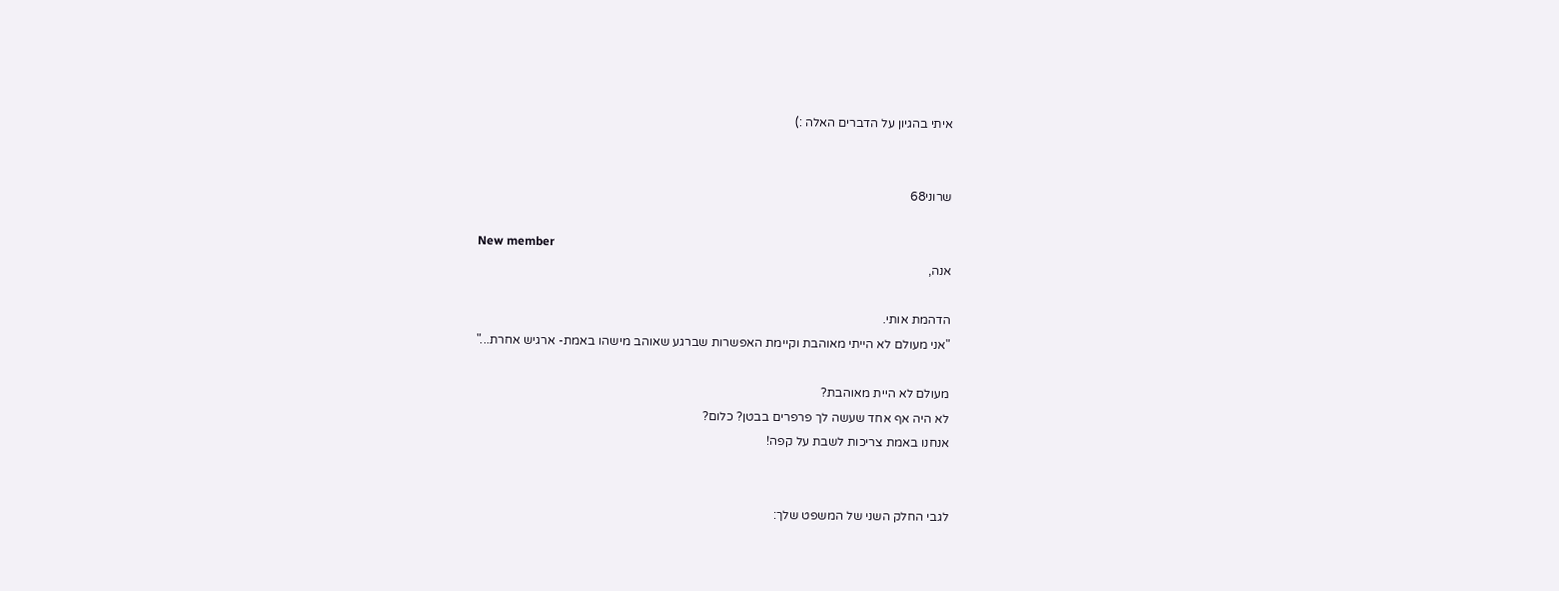איתי בהגיון על הדברים האלה :)


שרוני68

New member
אנה,

הדהמת אותי.
"אני מעולם לא הייתי מאוהבת וקיימת האפשרות שברגע שאוהב מישהו באמת- ארגיש אחרת..."

מעולם לא היית מאוהבת?
לא היה אף אחד שעשה לך פרפרים בבטן? כלום?
אנחנו באמת צריכות לשבת על קפה!


לגבי החלק השני של המשפט שלך: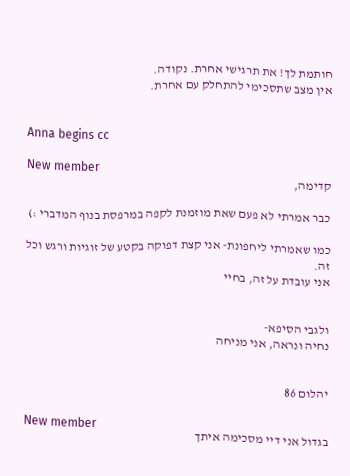חותמת לך! את תרגישי אחרת. נקודה.
אין מצב שתסכימי להתחלק עם אחרת.


Anna begins cc

New member
קדימה,

כבר אמרתי לא פעם שאת מוזמנת לקפה במרפסת בנוף המדברי :)

כמו שאמרתי ליחפונת- אני קצת דפוקה בקטע של זוגיות ורגש וכל זה.
אני עובדת על זה, בחיי


ולגבי הסיפא-
נחיה ונראה, אני מניחה


יהלום 86

New member
בגדול אני דיי מסכימה איתך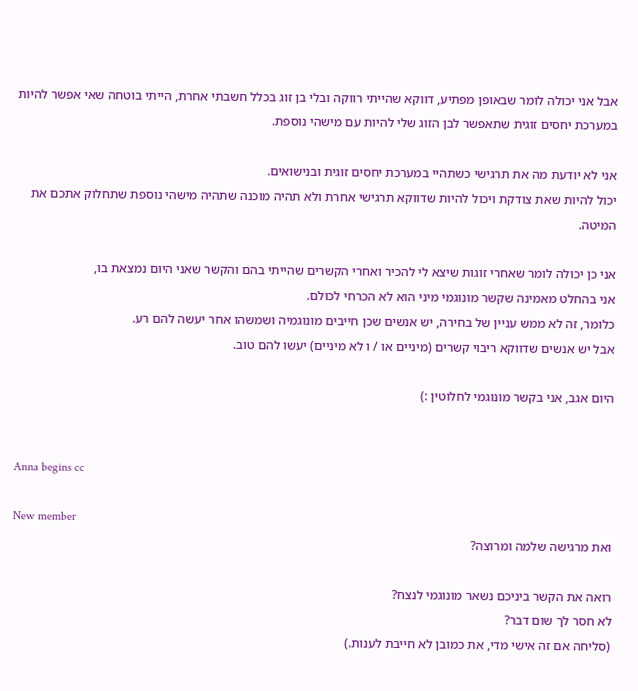אבל אני יכולה לומר שבאופן מפתיע, דווקא שהייתי רווקה ובלי בן זוג בכלל חשבתי אחרת, הייתי בוטחה שאי אפשר להיות במערכת יחסים זוגית שתאפשר לבן הזוג שלי להיות עם מישהי נוספת.

אני לא יודעת מה את תרגישי כשתהיי במערכת יחסים זוגית ובנישואים.
יכול להיות שאת צודקת ויכול להיות שדווקא תרגישי אחרת ולא תהיה מוכנה שתהיה מישהי נוספת שתחלוק אתכם את המיטה.

אני כן יכולה לומר שאחרי זוגות שיצא לי להכיר ואחרי הקשרים שהייתי בהם והקשר שאני היום נמצאת בו,
אני בהחלט מאמינה שקשר מונוגמי מיני הוא לא הכרחי לכולם.
כלומר, זה לא ממש עניין של בחירה, יש אנשים שכן חייבים מונוגמיה ושמשהו אחר יעשה להם רע.
אבל יש אנשים שדווקא ריבוי קשרים (מיניים או / ו לא מיניים) יעשו להם טוב.

היום אגב, אני בקשר מונוגמי לחלוטין :)


Anna begins cc

New member
ואת מרגישה שלמה ומרוצה?

רואה את הקשר ביניכם נשאר מונוגמי לנצח?
לא חסר לך שום דבר?
(סליחה אם זה אישי מדי, את כמובן לא חייבת לענות.)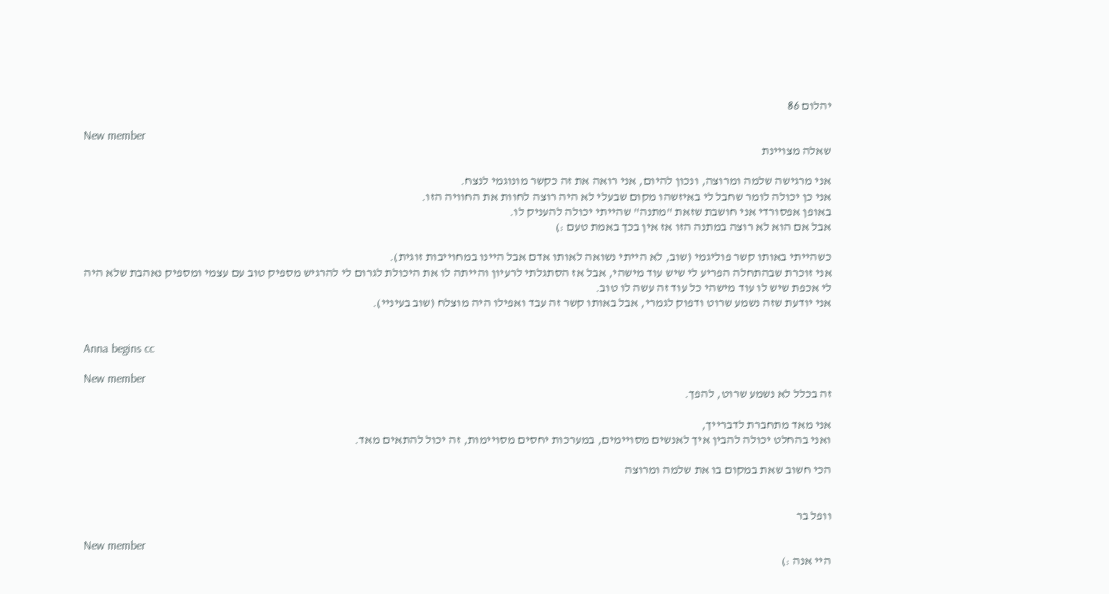יהלום 86

New member
שאלה מצויינת

אני מרגישה שלמה ומרוצה, ונכון להיום, אני רואה את זה כקשר מונוגמי לנצח.
אני כן יכולה לומר שחבל לי באיזשהו מקום שבעלי לא היה רוצה לחוות את החוויה הזו.
באופן אפסורדי אני חושבת שזאת "מתנה" שהייתי יכולה להעניק לו.
אבל אם הוא לא רוצה במתנה הזו אז אין בכך באמת טעם :)

כשהייתי באותו קשר פוליגמי (שוב, לא הייתי נשואה לאותו אדם אבל היינו במחוייבות זוגית).
אני זוכרת שבהתחלה הפריע לי שיש עוד מישהי, אבל אז הסתגלתי לרעיון והייתה לו את היכולת לגרום לי להרגיש מספיק טוב עם עצמי ומספיק נאהבת שלא היה לי אכפת שיש לו עוד מישהי כל עוד זה עשה לו טוב.
אני יודעת שזה נשמע שרוט ודפוק לגמרי, אבל באותו קשר זה עבד ואפילו היה מוצלח (שוב בעיניי).


Anna begins cc

New member
זה בכלל לא נשמע שרוט, להפך.

אני מאד מתחברת לדברייך,
ואני בהחלט יכולה להבין איך לאנשים מסויימים, במערכות יחסים מסויימות, זה יכול להתאים מאד.

הכי חשוב שאת במקום בו את שלמה ומרוצה


וופל בר

New member
היי אנה :)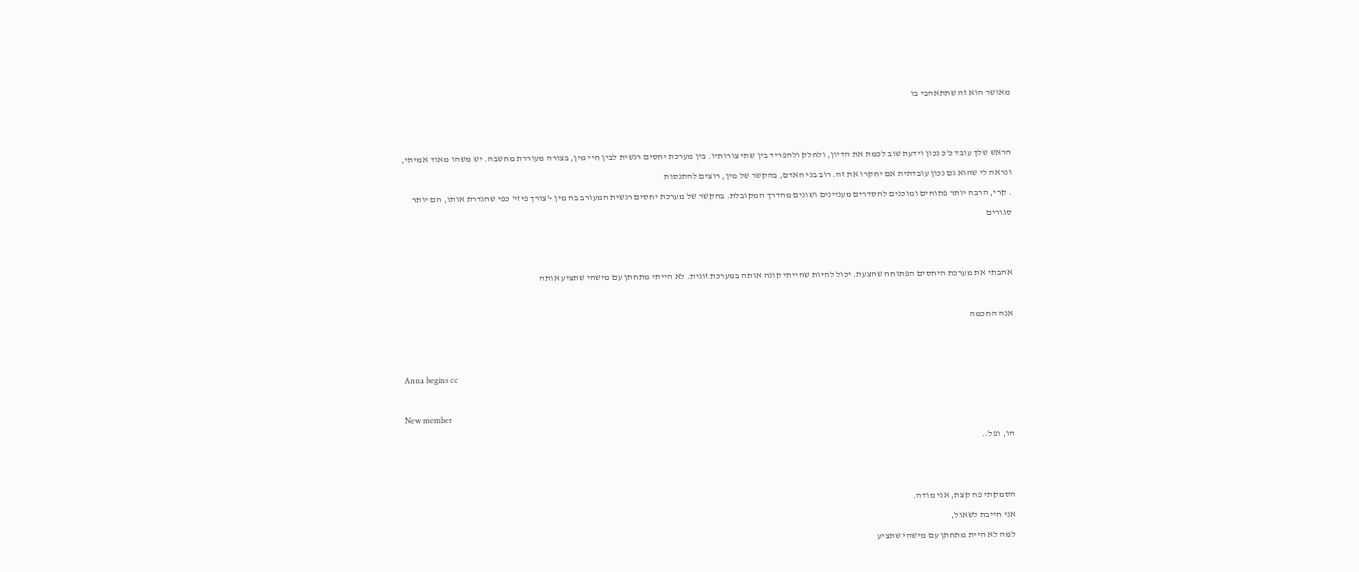מאושר הוא זה שתתאהבי בו


הראש שלך עובד כ'כ נכון וידעת שוב לכמת את הדיון, ולחלק ולהפריד בין שתי צורותיו. בין מערכת יחסים רגשית לבין חיי מין, בצורה מעוררת מחשבה. יש משהו מאוד אמיתי, ונראה לי שהוא גם נכון עובדתית אם יחקרו את זה. רוב בני האדם, בהקשר של מין, רוצים להתנסות
. קרי, הרבה יותר פתוחים ומוכנים להסדרים מעניינים ושונים מהדרך המקובלת. בהקשר של מערכת יחסים רגשית המעורב בה מין -'צורך פיזי' כפי שהגדרת אותו, הם יותר סגורים


אהבתי את מערכת היחסים הפתוחה שהצעת. יכול להיות שהייתי קונה אותה במערכת זוגית. לא הייתי מתחתן עם מישהי שתציע אותה

אנה החכמה


Anna begins cc

New member
הו, ופל..


הסמקתי פה קצת, אני מודה.
אני חייבת לשאול,
למה לא היית מתחתן עם מישהי שתציע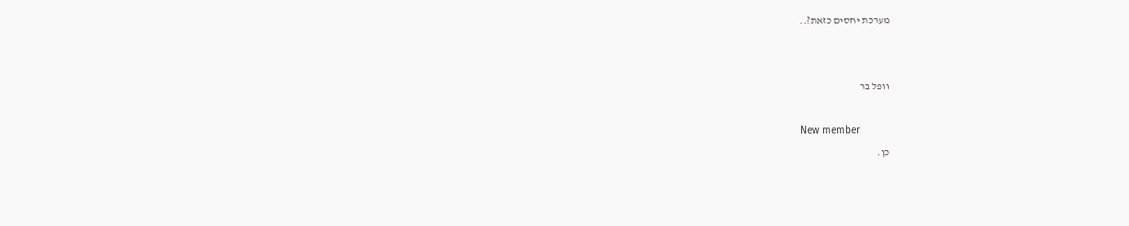מערכת יחסים כזאת?..


וופל בר

New member
כן.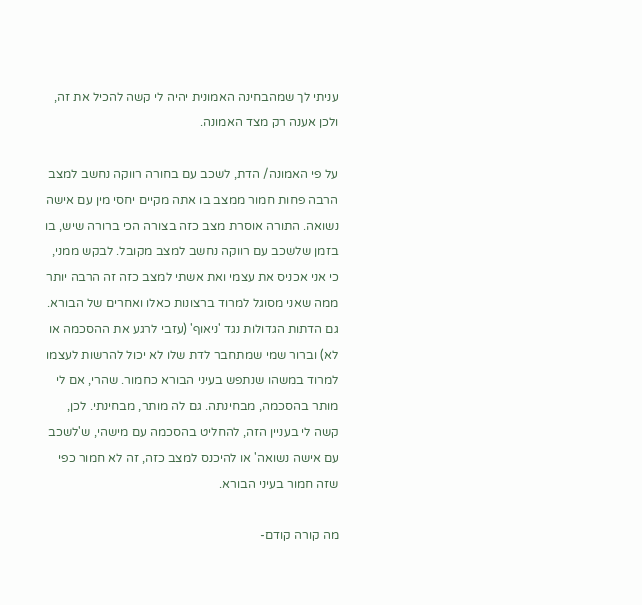עניתי לך שמהבחינה האמונית יהיה לי קשה להכיל את זה, ולכן אענה רק מצד האמונה.

על פי האמונה/ הדת, לשכב עם בחורה רווקה נחשב למצב הרבה פחות חמור ממצב בו אתה מקיים יחסי מין עם אישה נשואה. התורה אוסרת מצב כזה בצורה הכי ברורה שיש, בו בזמן שלשכב עם רווקה נחשב למצב מקובל. לבקש ממני, כי אני אכניס את עצמי ואת אשתי למצב כזה זה הרבה יותר ממה שאני מסוגל למרוד ברצונות כאלו ואחרים של הבורא. גם הדתות הגדולות נגד 'ניאוף' (עזבי לרגע את ההסכמה או לא) וברור שמי שמתחבר לדת שלו לא יכול להרשות לעצמו למרוד במשהו שנתפש בעיני הבורא כחמור. שהרי, אם לי מותר בהסכמה, מבחינתה. גם לה מותר, מבחינתי. לכן, קשה לי בעניין הזה, להחליט בהסכמה עם מישהי, ש'לשכב עם אישה נשואה' או להיכנס למצב כזה, זה לא חמור כפי שזה חמור בעיני הבורא.

מה קורה קודם-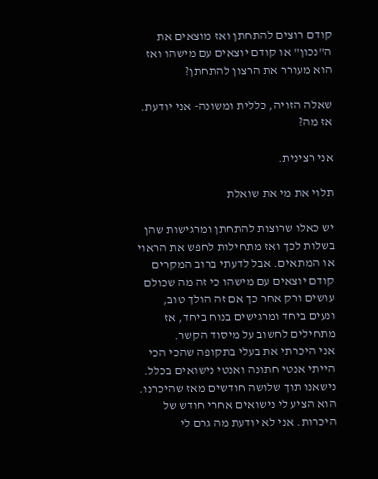קודם רוצים להתחתן ואז מוצאים את ה"נכון" או קודם יוצאים עם מישהו ואז הוא מעורר את הרצון להתחתן?

שאלה הזויה, כללית ומשונה- אני יודעת.
אז מה?

אני רצינית.

תלוי את מי את שואלת

יש כאלו שרוצות להתחתן ומרגישות שהן בשלות לכך ואז מתחילות לחפש את הראוי או המתאים. אבל לדעתי ברוב המקרים קודם יוצאים עם מישהו כי זה מה שכולם עושים ורק אחר כך אם זה הולך טוב, ונעים ביחד ומרגישים בנוח ביחד, אז מתחילים לחשוב על מיסוד הקשר.
אני היכרתי את בעלי בתקופה שהכי הכי הייתי אנטי חתונה ואנטי נישואים בכלל. נישאנו תוך שלושה חודשים מאז שהיכרנו. הוא הציע לי נישואים אחרי חודש של היכרות. אני לא יודעת מה גרם לי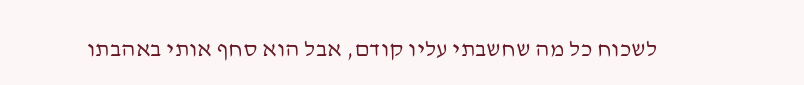לשכוח כל מה שחשבתי עליו קודם, אבל הוא סחף אותי באהבתו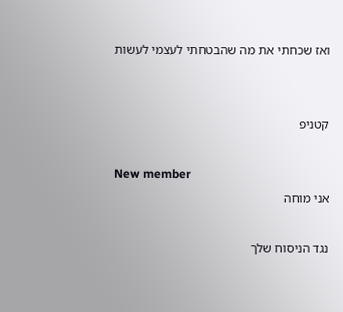ואז שכחתי את מה שהבטחתי לעצמי לעשות


קטניפ

New member
אני מוחה

נגד הניסוח שלך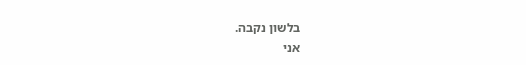בלשון נקבה.
אני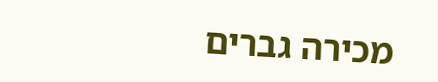מכירה גברים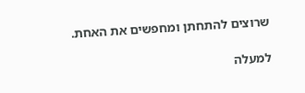שרוצים להתחתן ומחפשים את האחת.

למעלה